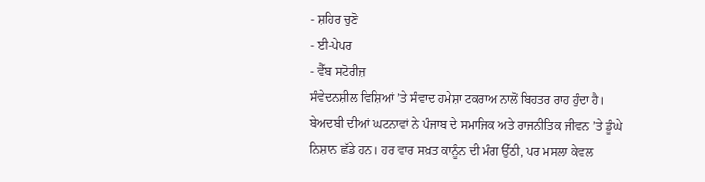- ਸ਼ਹਿਰ ਚੁਣੋ
- ਈ-ਪੇਪਰ
- ਵੈੱਬ ਸਟੋਰੀਜ਼
ਸੰਵੇਦਨਸ਼ੀਲ ਵਿਸ਼ਿਆਂ ’ਤੇ ਸੰਵਾਦ ਹਮੇਸ਼ਾ ਟਕਰਾਅ ਨਾਲੋਂ ਬਿਹਤਰ ਰਾਹ ਹੁੰਦਾ ਹੈ। ਬੇਅਦਬੀ ਦੀਆਂ ਘਟਨਾਵਾਂ ਨੇ ਪੰਜਾਬ ਦੇ ਸਮਾਜਿਕ ਅਤੇ ਰਾਜਨੀਤਿਕ ਜੀਵਨ ’ਤੇ ਡੂੰਘੇ ਨਿਸ਼ਾਨ ਛੱਡੇ ਹਨ। ਹਰ ਵਾਰ ਸਖ਼ਤ ਕਾਨੂੰਨ ਦੀ ਮੰਗ ਉੱਠੀ, ਪਰ ਮਸਲਾ ਕੇਵਲ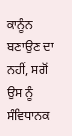ਕਾਨੂੰਨ ਬਣਾਉਣ ਦਾ ਨਹੀਂ, ਸਗੋਂ ਉਸ ਨੂੰ ਸੰਵਿਧਾਨਕ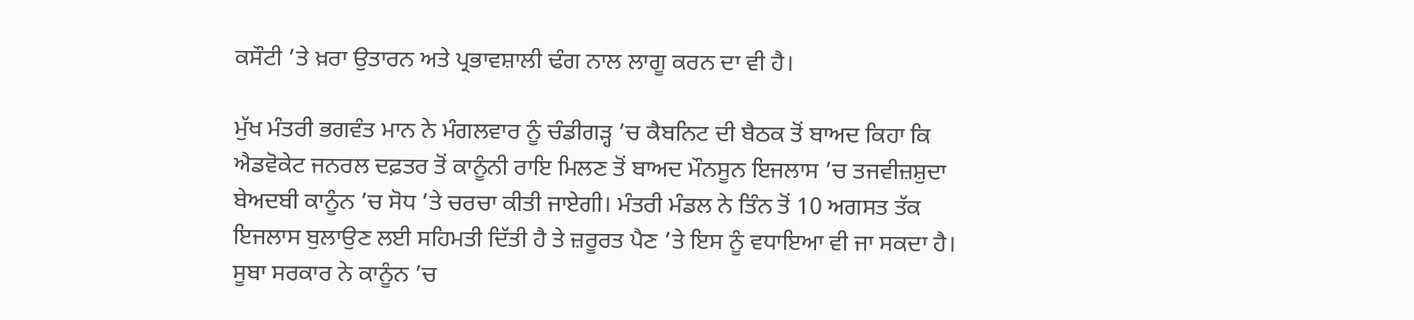ਕਸੌਟੀ ’ਤੇ ਖ਼ਰਾ ਉਤਾਰਨ ਅਤੇ ਪ੍ਰਭਾਵਸ਼ਾਲੀ ਢੰਗ ਨਾਲ ਲਾਗੂ ਕਰਨ ਦਾ ਵੀ ਹੈ।

ਮੁੱਖ ਮੰਤਰੀ ਭਗਵੰਤ ਮਾਨ ਨੇ ਮੰਗਲਵਾਰ ਨੂੰ ਚੰਡੀਗੜ੍ਹ ’ਚ ਕੈਬਨਿਟ ਦੀ ਬੈਠਕ ਤੋਂ ਬਾਅਦ ਕਿਹਾ ਕਿ ਐਡਵੋਕੇਟ ਜਨਰਲ ਦਫ਼ਤਰ ਤੋਂ ਕਾਨੂੰਨੀ ਰਾਇ ਮਿਲਣ ਤੋਂ ਬਾਅਦ ਮੌਨਸੂਨ ਇਜਲਾਸ ’ਚ ਤਜਵੀਜ਼ਸ਼ੁਦਾ ਬੇਅਦਬੀ ਕਾਨੂੰਨ ’ਚ ਸੋਧ ’ਤੇ ਚਰਚਾ ਕੀਤੀ ਜਾਏਗੀ। ਮੰਤਰੀ ਮੰਡਲ ਨੇ ਤਿੰਨ ਤੋਂ 10 ਅਗਸਤ ਤੱਕ ਇਜਲਾਸ ਬੁਲਾਉਣ ਲਈ ਸਹਿਮਤੀ ਦਿੱਤੀ ਹੈ ਤੇ ਜ਼ਰੂਰਤ ਪੈਣ ’ਤੇ ਇਸ ਨੂੰ ਵਧਾਇਆ ਵੀ ਜਾ ਸਕਦਾ ਹੈ। ਸੂਬਾ ਸਰਕਾਰ ਨੇ ਕਾਨੂੰਨ ’ਚ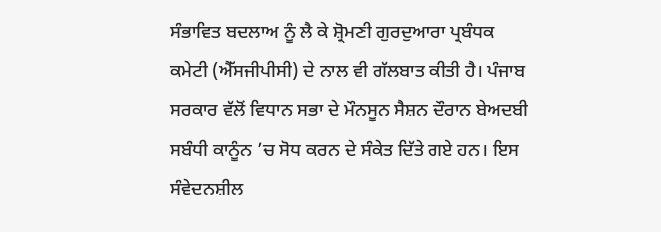ਸੰਭਾਵਿਤ ਬਦਲਾਅ ਨੂੰ ਲੈ ਕੇ ਸ਼੍ਰੋਮਣੀ ਗੁਰਦੁਆਰਾ ਪ੍ਰਬੰਧਕ ਕਮੇਟੀ (ਐੱਸਜੀਪੀਸੀ) ਦੇ ਨਾਲ ਵੀ ਗੱਲਬਾਤ ਕੀਤੀ ਹੈ। ਪੰਜਾਬ ਸਰਕਾਰ ਵੱਲੋਂ ਵਿਧਾਨ ਸਭਾ ਦੇ ਮੌਨਸੂਨ ਸੈਸ਼ਨ ਦੌਰਾਨ ਬੇਅਦਬੀ ਸਬੰਧੀ ਕਾਨੂੰਨ ’ਚ ਸੋਧ ਕਰਨ ਦੇ ਸੰਕੇਤ ਦਿੱਤੇ ਗਏ ਹਨ। ਇਸ ਸੰਵੇਦਨਸ਼ੀਲ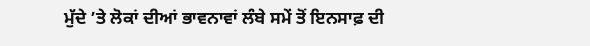ਮੁੱਦੇ ’ਤੇ ਲੋਕਾਂ ਦੀਆਂ ਭਾਵਨਾਵਾਂ ਲੰਬੇ ਸਮੇਂ ਤੋਂ ਇਨਸਾਫ਼ ਦੀ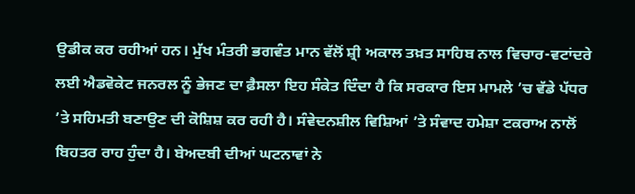ਉਡੀਕ ਕਰ ਰਹੀਆਂ ਹਨ। ਮੁੱਖ ਮੰਤਰੀ ਭਗਵੰਤ ਮਾਨ ਵੱਲੋਂ ਸ਼੍ਰੀ ਅਕਾਲ ਤਖ਼ਤ ਸਾਹਿਬ ਨਾਲ ਵਿਚਾਰ-ਵਟਾਂਦਰੇ ਲਈ ਐਡਵੋਕੇਟ ਜਨਰਲ ਨੂੰ ਭੇਜਣ ਦਾ ਫ਼ੈਸਲਾ ਇਹ ਸੰਕੇਤ ਦਿੰਦਾ ਹੈ ਕਿ ਸਰਕਾਰ ਇਸ ਮਾਮਲੇ ’ਚ ਵੱਡੇ ਪੱਧਰ ’ਤੇ ਸਹਿਮਤੀ ਬਣਾਉਣ ਦੀ ਕੋਸ਼ਿਸ਼ ਕਰ ਰਹੀ ਹੈ। ਸੰਵੇਦਨਸ਼ੀਲ ਵਿਸ਼ਿਆਂ ’ਤੇ ਸੰਵਾਦ ਹਮੇਸ਼ਾ ਟਕਰਾਅ ਨਾਲੋਂ ਬਿਹਤਰ ਰਾਹ ਹੁੰਦਾ ਹੈ। ਬੇਅਦਬੀ ਦੀਆਂ ਘਟਨਾਵਾਂ ਨੇ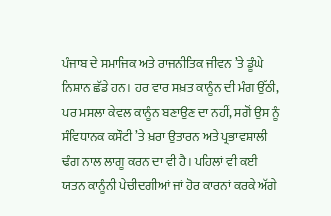ਪੰਜਾਬ ਦੇ ਸਮਾਜਿਕ ਅਤੇ ਰਾਜਨੀਤਿਕ ਜੀਵਨ ’ਤੇ ਡੂੰਘੇ ਨਿਸ਼ਾਨ ਛੱਡੇ ਹਨ। ਹਰ ਵਾਰ ਸਖ਼ਤ ਕਾਨੂੰਨ ਦੀ ਮੰਗ ਉੱਠੀ, ਪਰ ਮਸਲਾ ਕੇਵਲ ਕਾਨੂੰਨ ਬਣਾਉਣ ਦਾ ਨਹੀਂ, ਸਗੋਂ ਉਸ ਨੂੰ ਸੰਵਿਧਾਨਕ ਕਸੌਟੀ ’ਤੇ ਖ਼ਰਾ ਉਤਾਰਨ ਅਤੇ ਪ੍ਰਭਾਵਸ਼ਾਲੀ ਢੰਗ ਨਾਲ ਲਾਗੂ ਕਰਨ ਦਾ ਵੀ ਹੈ। ਪਹਿਲਾਂ ਵੀ ਕਈ ਯਤਨ ਕਾਨੂੰਨੀ ਪੇਚੀਦਗੀਆਂ ਜਾਂ ਹੋਰ ਕਾਰਨਾਂ ਕਰਕੇ ਅੱਗੇ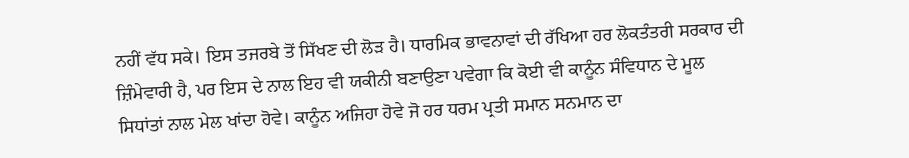ਨਹੀਂ ਵੱਧ ਸਕੇ। ਇਸ ਤਜਰਬੇ ਤੋਂ ਸਿੱਖਣ ਦੀ ਲੋੜ ਹੈ। ਧਾਰਮਿਕ ਭਾਵਨਾਵਾਂ ਦੀ ਰੱਖਿਆ ਹਰ ਲੋਕਤੰਤਰੀ ਸਰਕਾਰ ਦੀ ਜ਼ਿੰਮੇਵਾਰੀ ਹੈ, ਪਰ ਇਸ ਦੇ ਨਾਲ ਇਹ ਵੀ ਯਕੀਨੀ ਬਣਾਉਣਾ ਪਵੇਗਾ ਕਿ ਕੋਈ ਵੀ ਕਾਨੂੰਨ ਸੰਵਿਧਾਨ ਦੇ ਮੂਲ ਸਿਧਾਂਤਾਂ ਨਾਲ ਮੇਲ ਖਾਂਦਾ ਹੋਵੇ। ਕਾਨੂੰਨ ਅਜਿਹਾ ਹੋਵੇ ਜੋ ਹਰ ਧਰਮ ਪ੍ਰਤੀ ਸਮਾਨ ਸਨਮਾਨ ਦਾ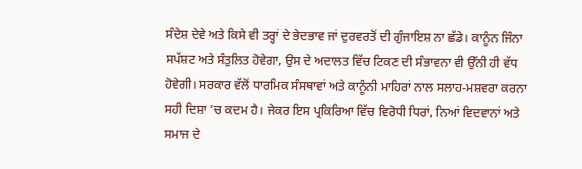ਸੰਦੇਸ਼ ਦੇਵੇ ਅਤੇ ਕਿਸੇ ਵੀ ਤਰ੍ਹਾਂ ਦੇ ਭੇਦਭਾਵ ਜਾਂ ਦੁਰਵਰਤੋਂ ਦੀ ਗੁੰਜਾਇਸ਼ ਨਾ ਛੱਡੇ। ਕਾਨੂੰਨ ਜਿੰਨਾ ਸਪੱਸ਼ਟ ਅਤੇ ਸੰਤੁਲਿਤ ਹੋਵੇਗਾ, ਉਸ ਦੇ ਅਦਾਲਤ ਵਿੱਚ ਟਿਕਣ ਦੀ ਸੰਭਾਵਨਾ ਵੀ ਉੱਨੀ ਹੀ ਵੱਧ ਹੋਵੇਗੀ। ਸਰਕਾਰ ਵੱਲੋਂ ਧਾਰਮਿਕ ਸੰਸਥਾਵਾਂ ਅਤੇ ਕਾਨੂੰਨੀ ਮਾਹਿਰਾਂ ਨਾਲ ਸਲਾਹ-ਮਸ਼ਵਰਾ ਕਰਨਾ ਸਹੀ ਦਿਸ਼ਾ ’ਚ ਕਦਮ ਹੈ। ਜੇਕਰ ਇਸ ਪ੍ਰਕਿਰਿਆ ਵਿੱਚ ਵਿਰੋਧੀ ਧਿਰਾਂ, ਨਿਆਂ ਵਿਦਵਾਨਾਂ ਅਤੇ ਸਮਾਜ ਦੇ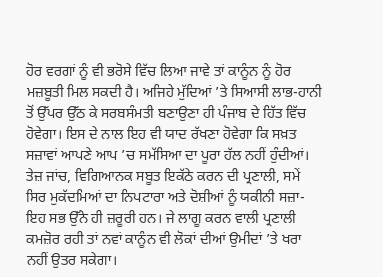ਹੋਰ ਵਰਗਾਂ ਨੂੰ ਵੀ ਭਰੋਸੇ ਵਿੱਚ ਲਿਆ ਜਾਵੇ ਤਾਂ ਕਾਨੂੰਨ ਨੂੰ ਹੋਰ ਮਜ਼ਬੂਤੀ ਮਿਲ ਸਕਦੀ ਹੈ। ਅਜਿਹੇ ਮੁੱਦਿਆਂ ’ਤੇ ਸਿਆਸੀ ਲਾਭ-ਹਾਨੀ ਤੋਂ ਉੱਪਰ ਉੱਠ ਕੇ ਸਰਬਸੰਮਤੀ ਬਣਾਉਣਾ ਹੀ ਪੰਜਾਬ ਦੇ ਹਿੱਤ ਵਿੱਚ ਹੋਵੇਗਾ। ਇਸ ਦੇ ਨਾਲ ਇਹ ਵੀ ਯਾਦ ਰੱਖਣਾ ਹੋਵੇਗਾ ਕਿ ਸਖ਼ਤ ਸਜ਼ਾਵਾਂ ਆਪਣੇ ਆਪ ’ਚ ਸਮੱਸਿਆ ਦਾ ਪੂਰਾ ਹੱਲ ਨਹੀਂ ਹੁੰਦੀਆਂ। ਤੇਜ਼ ਜਾਂਚ, ਵਿਗਿਆਨਕ ਸਬੂਤ ਇਕੱਠੇ ਕਰਨ ਦੀ ਪ੍ਰਣਾਲੀ, ਸਮੇਂ ਸਿਰ ਮੁਕੱਦਮਿਆਂ ਦਾ ਨਿਪਟਾਰਾ ਅਤੇ ਦੋਸ਼ੀਆਂ ਨੂੰ ਯਕੀਨੀ ਸਜ਼ਾ-ਇਹ ਸਭ ਉੱਨੇ ਹੀ ਜ਼ਰੂਰੀ ਹਨ। ਜੇ ਲਾਗੂ ਕਰਨ ਵਾਲੀ ਪ੍ਰਣਾਲੀ ਕਮਜ਼ੋਰ ਰਹੀ ਤਾਂ ਨਵਾਂ ਕਾਨੂੰਨ ਵੀ ਲੋਕਾਂ ਦੀਆਂ ਉਮੀਦਾਂ ’ਤੇ ਖਰਾ ਨਹੀਂ ਉਤਰ ਸਕੇਗਾ।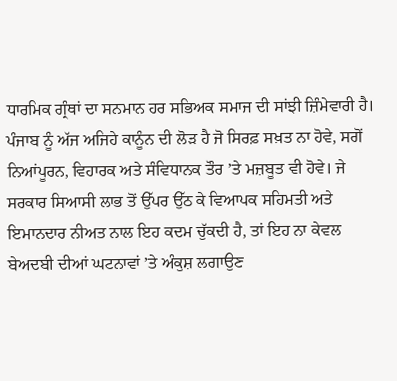ਧਾਰਮਿਕ ਗ੍ਰੰਥਾਂ ਦਾ ਸਨਮਾਨ ਹਰ ਸਭਿਅਕ ਸਮਾਜ ਦੀ ਸਾਂਝੀ ਜ਼ਿੰਮੇਵਾਰੀ ਹੈ। ਪੰਜਾਬ ਨੂੰ ਅੱਜ ਅਜਿਹੇ ਕਾਨੂੰਨ ਦੀ ਲੋੜ ਹੈ ਜੋ ਸਿਰਫ਼ ਸਖ਼ਤ ਨਾ ਹੋਵੇ, ਸਗੋਂ ਨਿਆਂਪੂਰਨ, ਵਿਹਾਰਕ ਅਤੇ ਸੰਵਿਧਾਨਕ ਤੌਰ ’ਤੇ ਮਜ਼ਬੂਤ ਵੀ ਹੋਵੇ। ਜੇ ਸਰਕਾਰ ਸਿਆਸੀ ਲਾਭ ਤੋਂ ਉੱਪਰ ਉੱਠ ਕੇ ਵਿਆਪਕ ਸਹਿਮਤੀ ਅਤੇ ਇਮਾਨਦਾਰ ਨੀਅਤ ਨਾਲ ਇਹ ਕਦਮ ਚੁੱਕਦੀ ਹੈ, ਤਾਂ ਇਹ ਨਾ ਕੇਵਲ ਬੇਅਦਬੀ ਦੀਆਂ ਘਟਨਾਵਾਂ ’ਤੇ ਅੰਕੁਸ਼ ਲਗਾਉਣ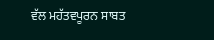ਵੱਲ ਮਹੱਤਵਪੂਰਨ ਸਾਬਤ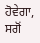ਹੋਵੇਗਾ, ਸਗੋਂ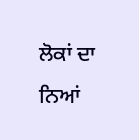ਲੋਕਾਂ ਦਾ ਨਿਆਂ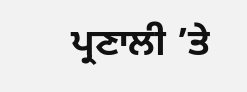ਪ੍ਰਣਾਲੀ ’ਤੇ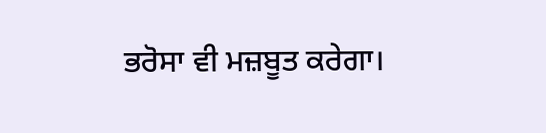ਭਰੋਸਾ ਵੀ ਮਜ਼ਬੂਤ ਕਰੇਗਾ।